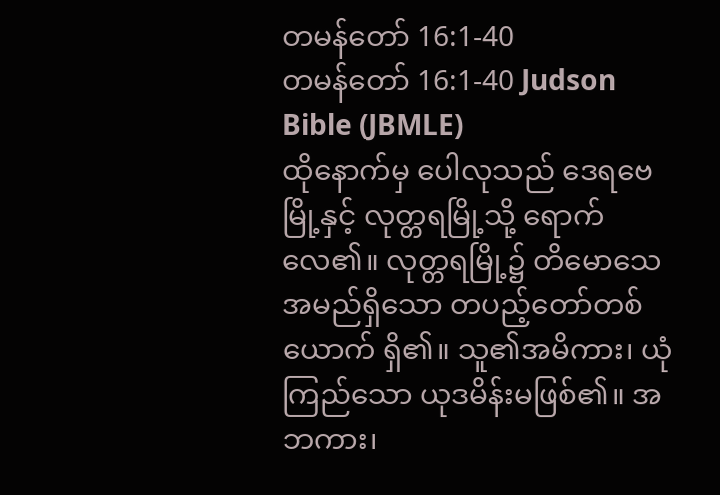တမန်တော် 16:1-40
တမန်တော် 16:1-40 Judson Bible (JBMLE)
ထိုနောက်မှ ပေါလုသည် ဒေရဗေမြို့နှင့် လုတ္တရမြို့သို့ ရောက်လေ၏။ လုတ္တရမြို့၌ တိမောသေအမည်ရှိသော တပည့်တော်တစ်ယောက် ရှိ၏။ သူ၏အမိကား၊ ယုံကြည်သော ယုဒမိန်းမဖြစ်၏။ အဘကား၊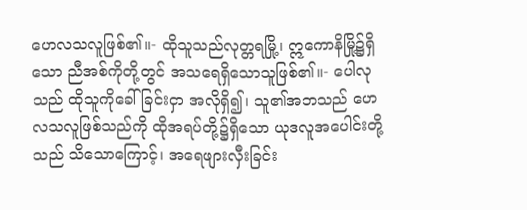ဟေလသလူဖြစ်၏။- ထိုသူသည်လုတ္တရမြို့၊ ဣကောနိမြို့၌ရှိသော ညီအစ်ကိုတို့တွင် အသရေရှိသောသူဖြစ်၏။- ပေါလုသည် ထိုသူကိုခေါ်ခြင်းငှာ အလိုရှိ၍၊ သူ၏အဘသည် ဟေလသလူဖြစ်သည်ကို ထိုအရပ်တို့၌ရှိသော ယုဒလူအပေါင်းတို့သည် သိသောကြောင့်၊ အရေဖျားလှီးခြင်း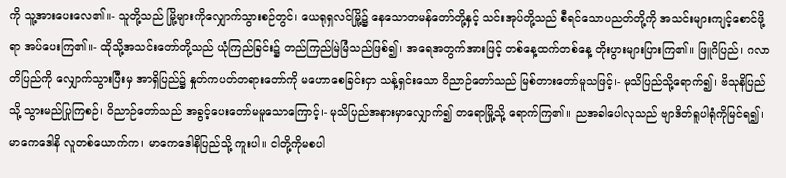ကို သူ့အားပေးလေ၏။- သူတို့သည် မြို့များကိုလျှောက်သွားစဉ်တွင်၊ ယေရုရှလင်မြို့၌ နေသောတမန်တော်တို့နှင့် သင်းအုပ်တို့သည် စီရင်သောပညတ်တို့ကို အသင်းများကျင့်စောင်ဖို့ရာ အပ်ပေးကြ၏။- ထိုသို့အသင်းတော်တို့သည် ယုံကြည်ခြင်း၌ တည်ကြည်မြဲမြံသည်ဖြစ်၍၊ အရေအတွက်အားဖြင့် တစ်နေ့ထက်တစ်နေ့ တိုးပွားများပြားကြ၏။ ဖြူဂိပြည်၊ ဂလာတိပြည်ကို လျှောက်သွားပြီးမှ အာရှိပြည်၌ နှုတ်ကပတ်တရားတော်ကို မဟောစေခြင်းငှာ သန့်ရှင်းသော ဝိညာဉ်တော်သည် မြစ်တားတော်မူသဖြင့်၊- မုသိပြည်သို့ရောက်၍၊ ဗိသုနိပြည်သို့ သွားမည်ပြုကြစဉ်၊ ဝိညာဉ်တော်သည် အခွင့်ပေးတော်မမူသောကြောင့်၊- မုသိပြည်အနားမှာလျှောက်၍ တရောမြို့သို့ ရောက်ကြ၏။ ညအခါပေါလုသည် ဗျာဒိတ်ရူပါရုံကိုမြင်ရ၍၊ မာကေဒေါနိ လူတစ်ယောက်က၊ မာကေဒေါနိပြည်သို့ ကူးပါ။ ငါတို့ကိုမစပါ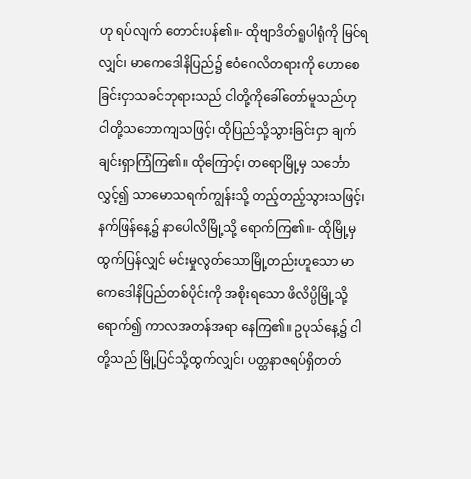ဟု ရပ်လျက် တောင်းပန်၏။- ထိုဗျာဒိတ်ရူပါရုံကို မြင်ရလျှင်၊ မာကေဒေါနိပြည်၌ ဧဝံဂေလိတရားကို ဟောစေခြင်းငှာသခင်ဘုရားသည် ငါတို့ကိုခေါ်တော်မူသည်ဟု ငါတို့သဘောကျသဖြင့်၊ ထိုပြည်သို့သွားခြင်းငှာ ချက်ချင်းရှာကြံကြ၏။ ထိုကြောင့်၊ တရောမြို့မှ သင်္ဘောလွှင့်၍ သာမောသရက်ကျွန်းသို့ တည့်တည့်သွားသဖြင့်၊ နက်ဖြန်နေ့၌ နာပေါလိမြို့သို့ ရောက်ကြ၏။- ထိုမြို့မှထွက်ပြန်လျှင် မင်းမှုလွတ်သောမြို့တည်းဟူသော မာကေဒေါနိပြည်တစ်ပိုင်းကို အစိုးရသော ဖိလိပ္ပိမြို့သို့ရောက်၍ ကာလအတန်အရာ နေကြ၏။ ဥပုသ်နေ့၌ ငါတို့သည် မြို့ပြင်သို့ထွက်လျှင်၊ ပတ္ထနာဇရပ်ရှိတတ်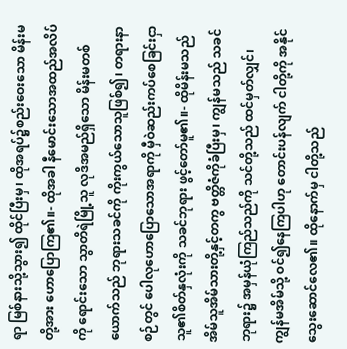ရာ မြစ်နားသို့သွား၍ ထိုင်ပြီးမှ၊ ထိုအရပ်၌စည်းဝေးသော မိန်းမတို့အား ဟောပြောကြ၏။- ထိုအခါ နီမောင်းသောအထည်အလိပ်ကို ရောင်းသော သွာတိရဲမြို့သူ လုဒိအမည်ရှိသော မိန်းမတစ်ယောက်သည် ဘုရားသခင်ကို ကိုးကွယ်သောသူဖြစ်၍၊ တရားနာစဉ်တွင် ပေါလုဟောပြောသောအရာကို မှီဝဲဆည်းကပ်စေခြင်းငှာ သူ၏စိတ်နှလုံးကို သခင်ဘုရား ဖွင့်တော်မူ၏။- ထိုမိန်းမသည် အိမ်သူအိမ်သားတို့နှင့်တကွ ဗတ္တိဇံကိုခံပြီးမှ၊ ကျွန်မသည် သခင်ဘုရား၌ အမှန်ယုံကြည်သည်ကို သင်တို့သည် ထင်မှတ်လျှင်၊ ကျွန်မအိမ်သို့ ဝင်၍နေကြပါဟု တောင်းပန်လျက် ငါတို့ကို အနိုင်သွေးဆောင်လေ၏။ ထိုနောက်မှ ငါတို့သည်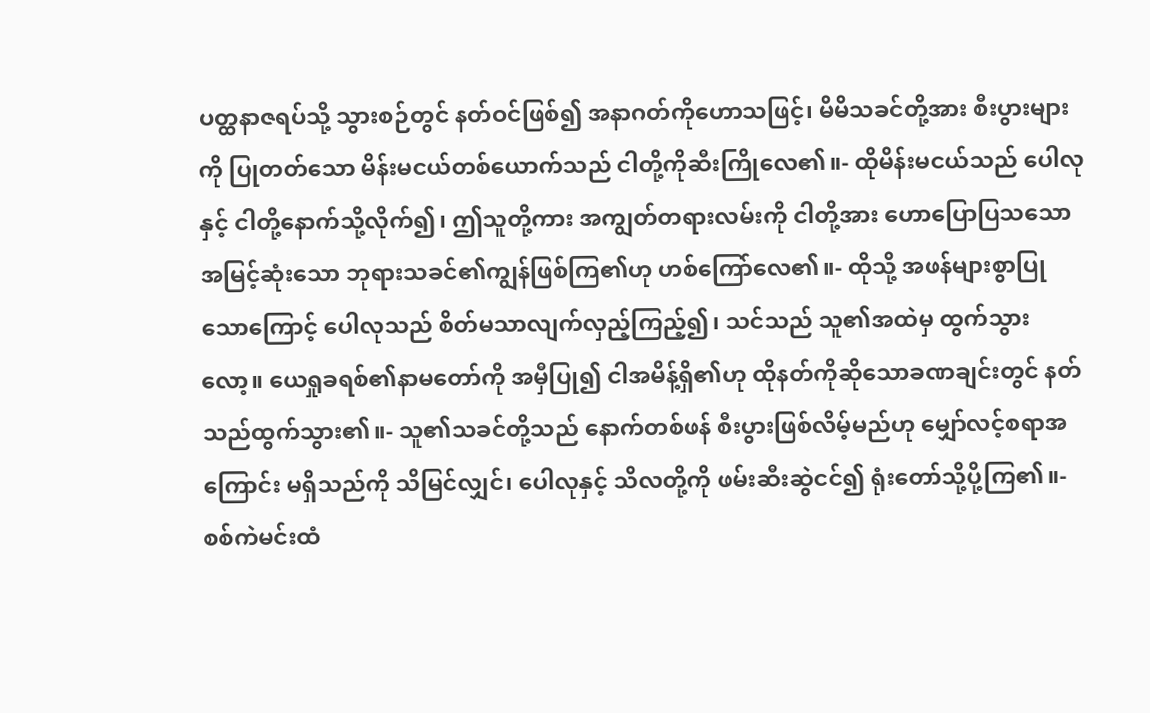ပတ္ထနာဇရပ်သို့ သွားစဉ်တွင် နတ်ဝင်ဖြစ်၍ အနာဂတ်ကိုဟောသဖြင့်၊ မိမိသခင်တို့အား စီးပွားများကို ပြုတတ်သော မိန်းမငယ်တစ်ယောက်သည် ငါတို့ကိုဆီးကြိုလေ၏။- ထိုမိန်းမငယ်သည် ပေါလုနှင့် ငါတို့နောက်သို့လိုက်၍၊ ဤသူတို့ကား အကျွတ်တရားလမ်းကို ငါတို့အား ဟောပြောပြသသော အမြင့်ဆုံးသော ဘုရားသခင်၏ကျွန်ဖြစ်ကြ၏ဟု ဟစ်ကြော်လေ၏။- ထိုသို့ အဖန်များစွာပြုသောကြောင့် ပေါလုသည် စိတ်မသာလျက်လှည့်ကြည့်၍၊ သင်သည် သူ၏အထဲမှ ထွက်သွားလော့။ ယေရှုခရစ်၏နာမတော်ကို အမှီပြု၍ ငါအမိန့်ရှိ၏ဟု ထိုနတ်ကိုဆိုသောခဏချင်းတွင် နတ်သည်ထွက်သွား၏။- သူ၏သခင်တို့သည် နောက်တစ်ဖန် စီးပွားဖြစ်လိမ့်မည်ဟု မျှော်လင့်စရာအကြောင်း မရှိသည်ကို သိမြင်လျှင်၊ ပေါလုနှင့် သိလတို့ကို ဖမ်းဆီးဆွဲငင်၍ ရုံးတော်သို့ပို့ကြ၏။- စစ်ကဲမင်းထံ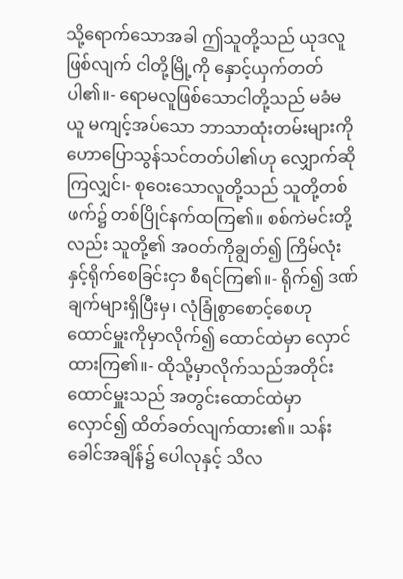သို့ရောက်သောအခါ ဤသူတို့သည် ယုဒလူဖြစ်လျက် ငါတို့မြို့ကို နှောင့်ယှက်တတ်ပါ၏။- ရောမလူဖြစ်သောငါတို့သည် မခံမယူ မကျင့်အပ်သော ဘာသာထုံးတမ်းများကို ဟောပြောသွန်သင်တတ်ပါ၏ဟု လျှောက်ဆိုကြလျှင်၊- စုဝေးသောလူတို့သည် သူတို့တစ်ဖက်၌ တစ်ပြိုင်နက်ထကြ၏။ စစ်ကဲမင်းတို့လည်း သူတို့၏ အဝတ်ကိုချွတ်၍ ကြိမ်လုံးနှင့်ရိုက်စေခြင်းငှာ စီရင်ကြ၏။- ရိုက်၍ ဒဏ်ချက်များရှိပြီးမှ၊ လုံခြုံစွာစောင့်စေဟု ထောင်မှူးကိုမှာလိုက်၍ ထောင်ထဲမှာ လှောင်ထားကြ၏။- ထိုသို့မှာလိုက်သည်အတိုင်း ထောင်မှူးသည် အတွင်းထောင်ထဲမှာ လှောင်၍ ထိတ်ခတ်လျက်ထား၏။ သန်းခေါင်အချိန်၌ ပေါလုနှင့် သိလ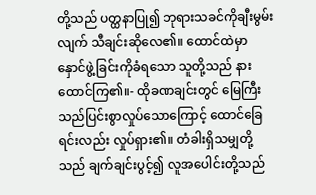တို့သည် ပတ္ထနာပြု၍ ဘုရားသခင်ကိုချီးမွမ်းလျက် သီချင်းဆိုလေ၏။ ထောင်ထဲမှာ နှောင်ဖွဲ့ခြင်းကိုခံရသော သူတို့သည် နားထောင်ကြ၏။- ထိုခဏချင်းတွင် မြေကြီးသည်ပြင်းစွာလှုပ်သောကြောင့် ထောင်ခြေရင်းလည်း လှုပ်ရှား၏။ တံခါးရှိသမျှတို့သည် ချက်ချင်းပွင့်၍ လူအပေါင်းတို့သည်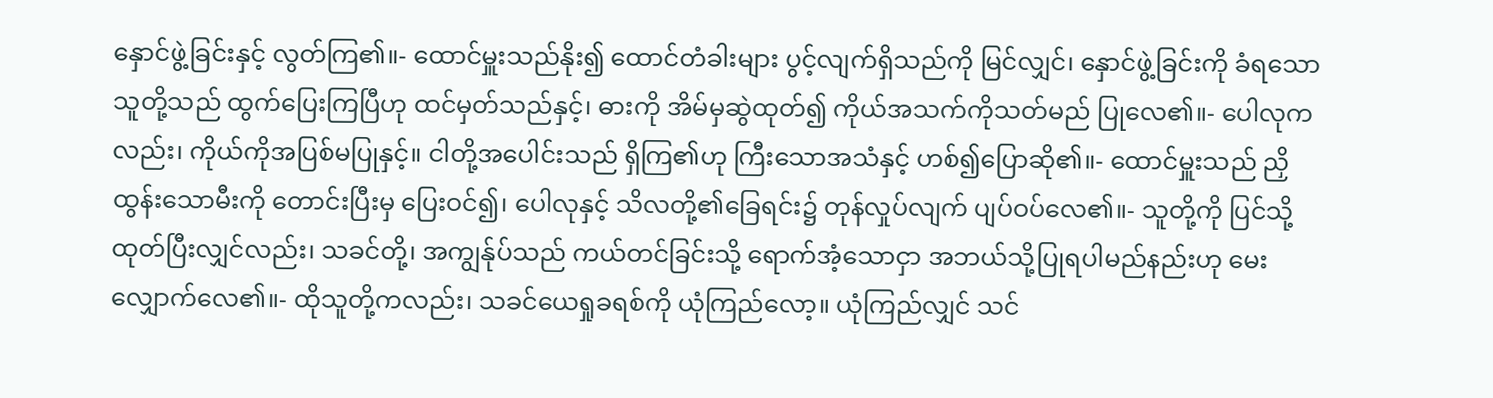နှောင်ဖွဲ့ခြင်းနှင့် လွတ်ကြ၏။- ထောင်မှူးသည်နိုး၍ ထောင်တံခါးများ ပွင့်လျက်ရှိသည်ကို မြင်လျှင်၊ နှောင်ဖွဲ့ခြင်းကို ခံရသောသူတို့သည် ထွက်ပြေးကြပြီဟု ထင်မှတ်သည်နှင့်၊ ဓားကို အိမ်မှဆွဲထုတ်၍ ကိုယ်အသက်ကိုသတ်မည် ပြုလေ၏။- ပေါလုကလည်း၊ ကိုယ်ကိုအပြစ်မပြုနှင့်။ ငါတို့အပေါင်းသည် ရှိကြ၏ဟု ကြီးသောအသံနှင့် ဟစ်၍ပြောဆို၏။- ထောင်မှူးသည် ညှိထွန်းသောမီးကို တောင်းပြီးမှ ပြေးဝင်၍၊ ပေါလုနှင့် သိလတို့၏ခြေရင်း၌ တုန်လှုပ်လျက် ပျပ်ဝပ်လေ၏။- သူတို့ကို ပြင်သို့ထုတ်ပြီးလျှင်လည်း၊ သခင်တို့၊ အကျွန်ုပ်သည် ကယ်တင်ခြင်းသို့ ရောက်အံ့သောငှာ အဘယ်သို့ပြုရပါမည်နည်းဟု မေးလျှောက်လေ၏။- ထိုသူတို့ကလည်း၊ သခင်ယေရှုခရစ်ကို ယုံကြည်လော့။ ယုံကြည်လျှင် သင်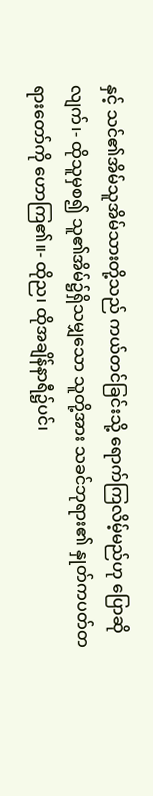နှင့် သင်၏အိမ်သူအိမ်သားတို့သည် ကယ်တင်ခြင်းသို့ ရောက်ကြလိမ့်မည်ဟု ပြောဆိုလျက်၊- ထိုသူမှစ၍ သူ၏အိမ်၌ရှိသမျှသော သူတို့အား သခင်ဘုရား၏ နှုတ်ကပတ်တရားတော်ကို ဟောကြ၏။- ထိုည၊ ထိုအချိန်နာရီ၌ပင်၊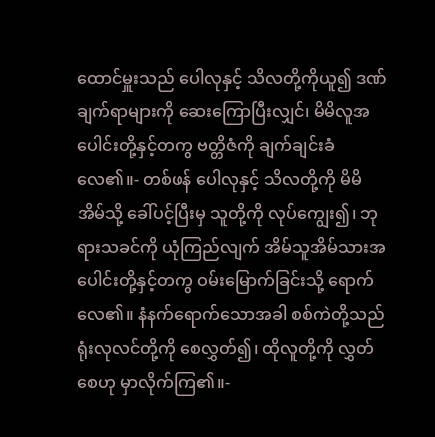ထောင်မှူးသည် ပေါလုနှင့် သိလတို့ကိုယူ၍ ဒဏ်ချက်ရာများကို ဆေးကြောပြီးလျှင်၊ မိမိလူအပေါင်းတို့နှင့်တကွ ဗတ္တိဇံကို ချက်ချင်းခံလေ၏။- တစ်ဖန် ပေါလုနှင့် သိလတို့ကို မိမိအိမ်သို့ ခေါ်ပင့်ပြီးမှ သူတို့ကို လုပ်ကျွေး၍၊ ဘုရားသခင်ကို ယုံကြည်လျက် အိမ်သူအိမ်သားအပေါင်းတို့နှင့်တကွ ဝမ်းမြောက်ခြင်းသို့ ရောက်လေ၏။ နံနက်ရောက်သောအခါ စစ်ကဲတို့သည် ရုံးလုလင်တို့ကို စေလွှတ်၍၊ ထိုလူတို့ကို လွှတ်စေဟု မှာလိုက်ကြ၏။-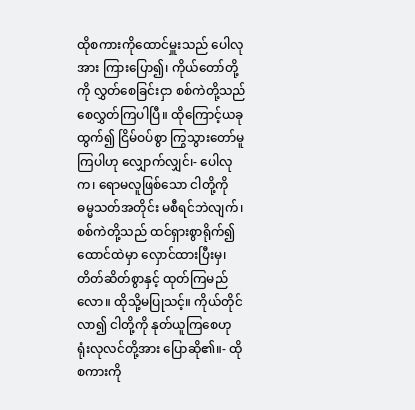ထိုစကားကိုထောင်မှူးသည် ပေါလုအား ကြားပြော၍၊ ကိုယ်တော်တို့ကို လွှတ်စေခြင်းငှာ စစ်ကဲတို့သည် စေလွှတ်ကြပါပြီ။ ထိုကြောင့်ယခုထွက်၍ ငြိမ်ဝပ်စွာ ကြွသွားတော်မူကြပါဟု လျှောက်လျှင်၊- ပေါလုက၊ ရောမလူဖြစ်သော ငါတို့ကို ဓမ္မသတ်အတိုင်း မစီရင်ဘဲလျက်၊ စစ်ကဲတို့သည် ထင်ရှားစွာရိုက်၍ ထောင်ထဲမှာ လှောင်ထားပြီးမှ၊ တိတ်ဆိတ်စွာနှင့် ထုတ်ကြမည်လော။ ထိုသို့မပြုသင့်။ ကိုယ်တိုင်လာ၍ ငါတို့ကို နုတ်ယူကြစေဟု ရုံးလုလင်တို့အား ပြောဆို၏။- ထိုစကားကို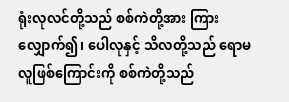ရုံးလုလင်တို့သည် စစ်ကဲတို့အား ကြားလျှောက်၍၊ ပေါလုနှင့် သိလတို့သည် ရောမလူဖြစ်ကြောင်းကို စစ်ကဲတို့သည်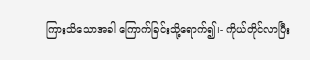ကြားသိသောအခါ ကြောက်ခြင်းသို့ရောက်၍၊- ကိုယ်တိုင်လာပြီး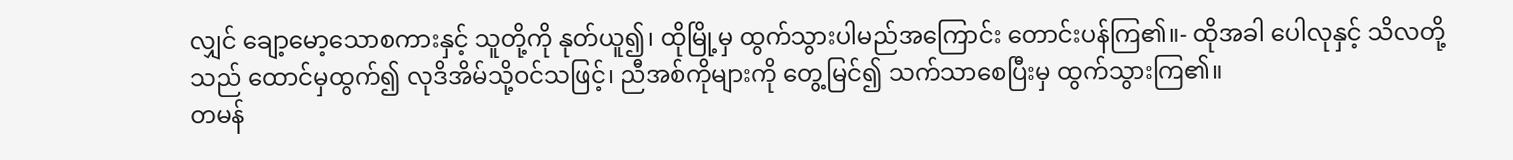လျှင် ချော့မော့သောစကားနှင့် သူတို့ကို နုတ်ယူ၍၊ ထိုမြို့မှ ထွက်သွားပါမည်အကြောင်း တောင်းပန်ကြ၏။- ထိုအခါ ပေါလုနှင့် သိလတို့သည် ထောင်မှထွက်၍ လုဒိအိမ်သို့ဝင်သဖြင့်၊ ညီအစ်ကိုများကို တွေ့မြင်၍ သက်သာစေပြီးမှ ထွက်သွားကြ၏။
တမန်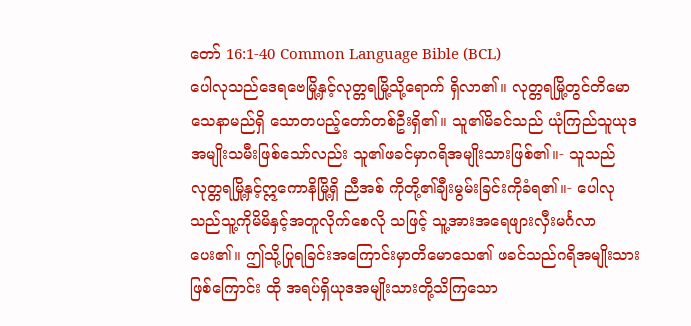တော် 16:1-40 Common Language Bible (BCL)
ပေါလုသည်ဒေရဗေမြို့နှင့်လုတ္တရမြို့သို့ရောက် ရှိလာ၏။ လုတ္တရမြို့တွင်တိမောသေနာမည်ရှိ သောတပည့်တော်တစ်ဦးရှိ၏။ သူ၏မိခင်သည် ယုံကြည်သူယုဒအမျိုးသမီးဖြစ်သော်လည်း သူ၏ဖခင်မှာဂရိအမျိုးသားဖြစ်၏။- သူသည်လုတ္တရမြို့နှင့်ဣကောနိမြို့ရှိ ညီအစ် ကိုတို့၏ချီးမွမ်းခြင်းကိုခံရ၏။- ပေါလုသည်သူ့ကိုမိမိနှင့်အတူလိုက်စေလို သဖြင့် သူ့အားအရေဖျားလှီးမင်္ဂလာပေး၏။ ဤသို့ပြုရခြင်းအကြောင်းမှာတိမောသေ၏ ဖခင်သည်ဂရိအမျိုးသားဖြစ်ကြောင်း ထို အရပ်ရှိယုဒအမျိုးသားတို့သိကြသော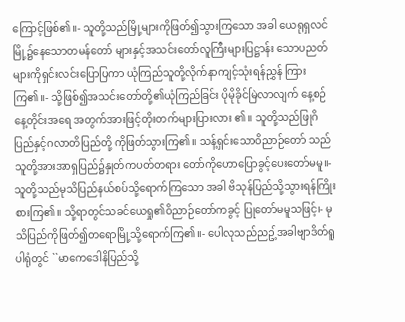ကြောင့်ဖြစ်၏။- သူတို့သည်မြို့များကိုဖြတ်၍သွားကြသော အခါ ယေရုရှလင်မြို့၌နေသောတမန်တော် များနှင့်အသင်းတော်လူကြီးများပြဋ္ဌာန်း သောပညတ်များကိုရှင်းလင်းပြောပြကာ ယုံကြည်သူတို့လိုက်နာကျင့်သုံးရန်ညွှန် ကြားကြ၏။- သို့ဖြစ်၍အသင်းတော်တို့၏ယုံကြည်ခြင်း ပိုမိုခိုင်မြဲလာလျက် နေ့စဉ်နေ့တိုင်းအရေ အတွက်အားဖြင့်တိုးတက်များပြားလား ၏။ သူတို့သည်ဖြုဂိပြည်နှင့်ဂလာတိပြည်တို့ ကိုဖြတ်သွားကြ၏။ သန့်ရှင်းသောဝိညာဉ်တော် သည် သူတို့အားအာရှပြည်၌နှုတ်ကပတ်တရား တော်ကိုဟောပြောခွင့်ပေးတော်မမူ။- သူတို့သည်မုသိပြည်နယ်စပ်သို့ရောက်ကြသော အခါ ဗိသုန်ပြည်သို့သွားရန်ကြိုးစားကြ၏။ သို့ရာတွင်သခင်ယေရှု၏ဝိညာဉ်တော်ကခွင့် ပြုတော်မမူသဖြင့်၊- မုသိပြည်ကိုဖြတ်၍တရောမြို့သို့ရောက်ကြ၏။- ပေါလုသည်ညဥ့်အခါဗျာဒိတ်ရူပါရုံတွင် ``မာကေဒေါနိပြည်သို့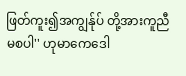ဖြတ်ကူး၍အကျွန်ုပ် တို့အားကူညီမစပါ'' ဟုမာကေဒေါ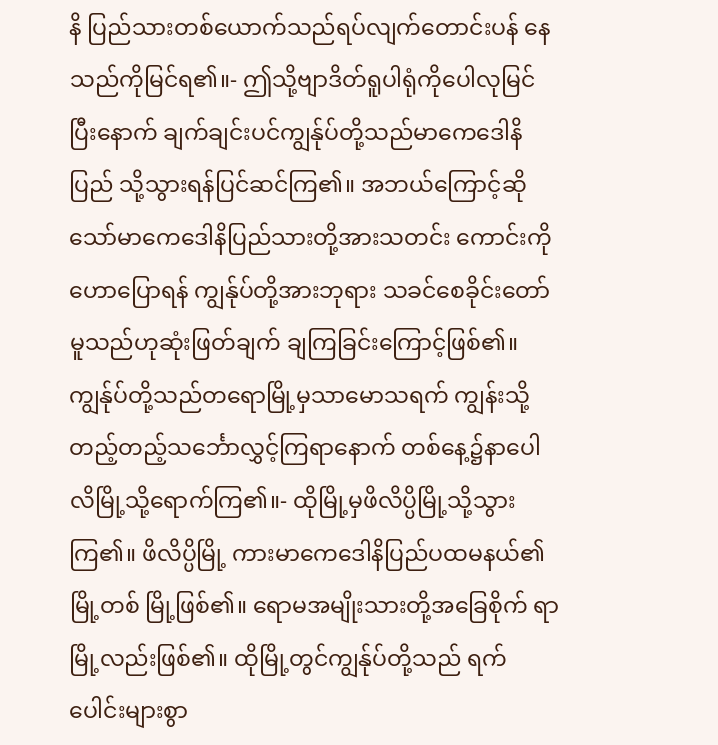နိ ပြည်သားတစ်ယောက်သည်ရပ်လျက်တောင်းပန် နေသည်ကိုမြင်ရ၏။- ဤသို့ဗျာဒိတ်ရူပါရုံကိုပေါလုမြင်ပြီးနောက် ချက်ချင်းပင်ကျွန်ုပ်တို့သည်မာကေဒေါနိပြည် သို့သွားရန်ပြင်ဆင်ကြ၏။ အဘယ်ကြောင့်ဆို သော်မာကေဒေါနိပြည်သားတို့အားသတင်း ကောင်းကိုဟောပြောရန် ကျွန်ုပ်တို့အားဘုရား သခင်စေခိုင်းတော်မူသည်ဟုဆုံးဖြတ်ချက် ချကြခြင်းကြောင့်ဖြစ်၏။ ကျွန်ုပ်တို့သည်တရောမြို့မှသာမောသရက် ကျွန်းသို့ တည့်တည့်သင်္ဘောလွှင့်ကြရာနောက် တစ်နေ့၌နာပေါလိမြို့သို့ရောက်ကြ၏။- ထိုမြို့မှဖိလိပ္ပိမြို့သို့သွားကြ၏။ ဖိလိပ္ပိမြို့ ကားမာကေဒေါနိပြည်ပထမနယ်၏မြို့တစ် မြို့ဖြစ်၏။ ရောမအမျိုးသားတို့အခြေစိုက် ရာမြို့လည်းဖြစ်၏။ ထိုမြို့တွင်ကျွန်ုပ်တို့သည် ရက်ပေါင်းများစွာ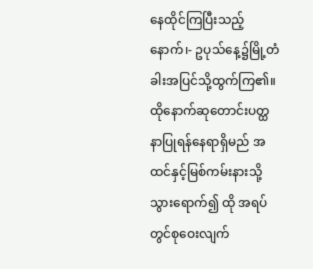နေထိုင်ကြပြီးသည့်နောက်၊- ဥပုသ်နေ့၌မြို့တံခါးအပြင်သို့ထွက်ကြ၏။ ထိုနောက်ဆုတောင်းပတ္ထနာပြုရန်နေရာရှိမည် အထင်နှင့်မြစ်ကမ်းနားသို့သွားရောက်၍ ထို အရပ်တွင်စုဝေးလျက်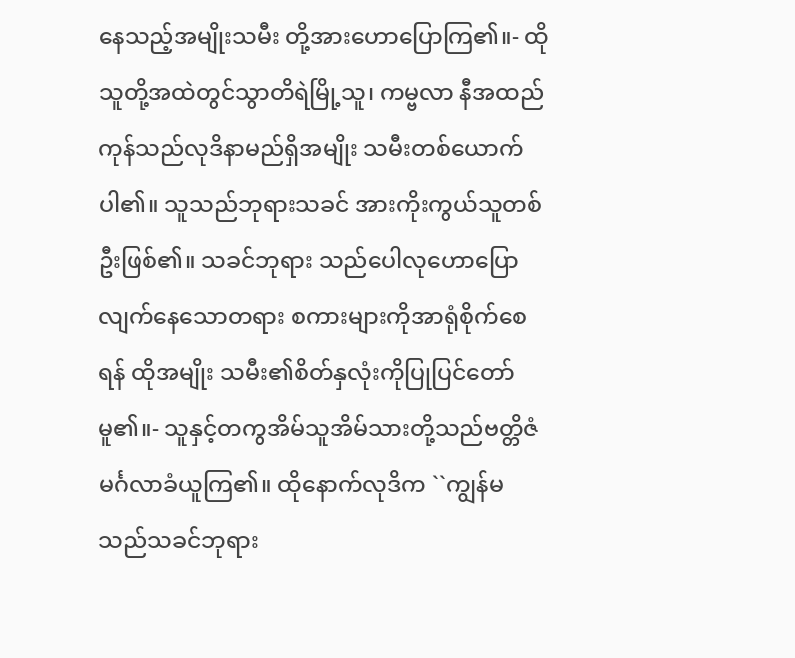နေသည့်အမျိုးသမီး တို့အားဟောပြောကြ၏။- ထိုသူတို့အထဲတွင်သွာတိရဲမြို့သူ၊ ကမ္ဗလာ နီအထည်ကုန်သည်လုဒိနာမည်ရှိအမျိုး သမီးတစ်ယောက်ပါ၏။ သူသည်ဘုရားသခင် အားကိုးကွယ်သူတစ်ဦးဖြစ်၏။ သခင်ဘုရား သည်ပေါလုဟောပြောလျက်နေသောတရား စကားများကိုအာရုံစိုက်စေရန် ထိုအမျိုး သမီး၏စိတ်နှလုံးကိုပြုပြင်တော်မူ၏။- သူနှင့်တကွအိမ်သူအိမ်သားတို့သည်ဗတ္တိဇံ မင်္ဂလာခံယူကြ၏။ ထိုနောက်လုဒိက ``ကျွန်မ သည်သခင်ဘုရား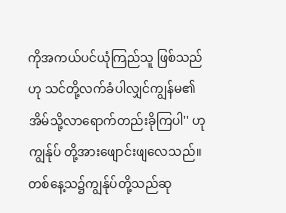ကိုအကယ်ပင်ယုံကြည်သူ ဖြစ်သည်ဟု သင်တို့လက်ခံပါလျှင်ကျွန်မ၏ အိမ်သို့လာရောက်တည်းခိုကြပါ'' ဟုကျွန်ုပ် တို့အားဖျောင်းဖျလေသည်။ တစ်နေ့သ၌ကျွန်ုပ်တို့သည်ဆု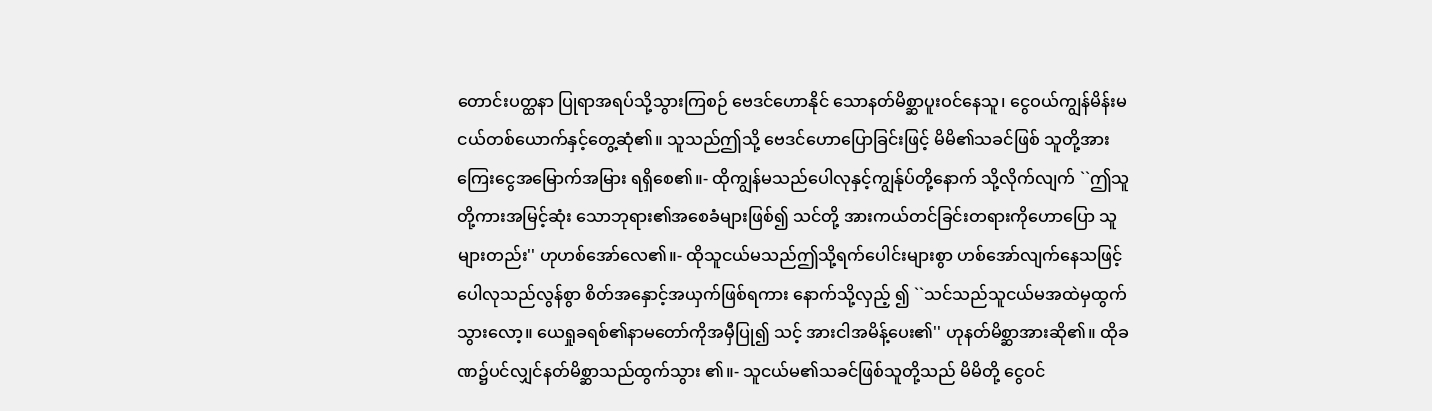တောင်းပတ္ထနာ ပြုရာအရပ်သို့သွားကြစဉ် ဗေဒင်ဟောနိုင် သောနတ်မိစ္ဆာပူးဝင်နေသူ၊ ငွေဝယ်ကျွန်မိန်းမ ငယ်တစ်ယောက်နှင့်တွေ့ဆုံ၏။ သူသည်ဤသို့ ဗေဒင်ဟောပြောခြင်းဖြင့် မိမိ၏သခင်ဖြစ် သူတို့အားကြေးငွေအမြောက်အမြား ရရှိစေ၏။- ထိုကျွန်မသည်ပေါလုနှင့်ကျွန်ုပ်တို့နောက် သို့လိုက်လျက် ``ဤသူတို့ကားအမြင့်ဆုံး သောဘုရား၏အစေခံများဖြစ်၍ သင်တို့ အားကယ်တင်ခြင်းတရားကိုဟောပြော သူများတည်း'' ဟုဟစ်အော်လေ၏။- ထိုသူငယ်မသည်ဤသို့ရက်ပေါင်းများစွာ ဟစ်အော်လျက်နေသဖြင့် ပေါလုသည်လွန်စွာ စိတ်အနှောင့်အယှက်ဖြစ်ရကား နောက်သို့လှည့် ၍ ``သင်သည်သူငယ်မအထဲမှထွက်သွားလော့။ ယေရှုခရစ်၏နာမတော်ကိုအမှီပြု၍ သင့် အားငါအမိန့်ပေး၏'' ဟုနတ်မိစ္ဆာအားဆို၏။ ထိုခဏ၌ပင်လျှင်နတ်မိစ္ဆာသည်ထွက်သွား ၏။- သူငယ်မ၏သခင်ဖြစ်သူတို့သည် မိမိတို့ ငွေဝင်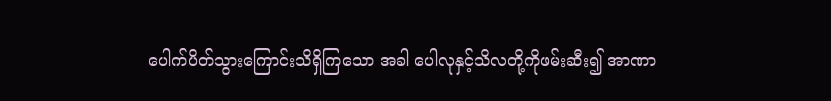ပေါက်ပိတ်သွားကြောင်းသိရှိကြသော အခါ ပေါလုနှင့်သိလတို့ကိုဖမ်းဆီး၍ အာဏာ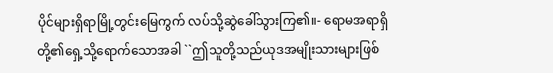ပိုင်များရှိရာမြို့တွင်းမြေကွက် လပ်သို့ဆွဲခေါ်သွားကြ၏။- ရောမအရာရှိတို့၏ရှေ့သို့ရောက်သောအခါ ``ဤသူတို့သည်ယုဒအမျိုးသားများဖြစ်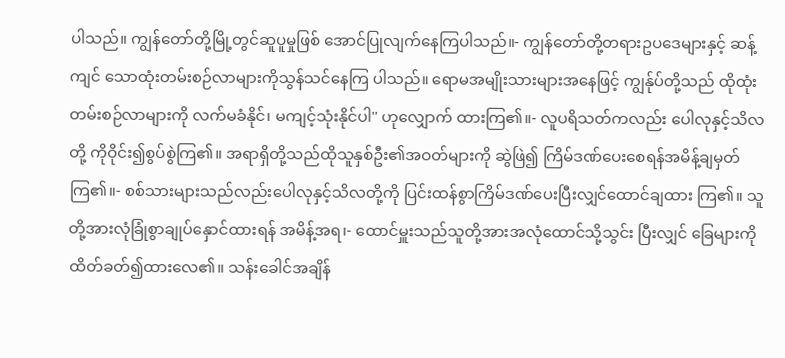ပါသည်။ ကျွန်တော်တို့မြို့တွင်ဆူပူမှုဖြစ် အောင်ပြုလျက်နေကြပါသည်။- ကျွန်တော်တို့တရားဥပဒေများနှင့် ဆန့်ကျင် သောထုံးတမ်းစဉ်လာများကိုသွန်သင်နေကြ ပါသည်။ ရောမအမျိုးသားများအနေဖြင့် ကျွန်ုပ်တို့သည် ထိုထုံးတမ်းစဉ်လာများကို လက်မခံနိုင်၊ မကျင့်သုံးနိုင်ပါ'' ဟုလျှောက် ထားကြ၏။- လူပရိသတ်ကလည်း ပေါလုနှင့်သိလတို့ ကိုဝိုင်း၍စွပ်စွဲကြ၏။ အရာရှိတို့သည်ထိုသူနှစ်ဦး၏အဝတ်များကို ဆွဲဖြဲ၍ ကြိမ်ဒဏ်ပေးစေရန်အမိန့်ချမှတ်ကြ၏။- စစ်သားများသည်လည်းပေါလုနှင့်သိလတို့ကို ပြင်းထန်စွာကြိမ်ဒဏ်ပေးပြီးလျှင်ထောင်ချထား ကြ၏။ သူတို့အားလုံခြုံစွာချုပ်နှောင်ထားရန် အမိန့်အရ၊- ထောင်မှူးသည်သူတို့အားအလုံထောင်သို့သွင်း ပြီးလျှင် ခြေများကိုထိတ်ခတ်၍ထားလေ၏။ သန်းခေါင်အချိန်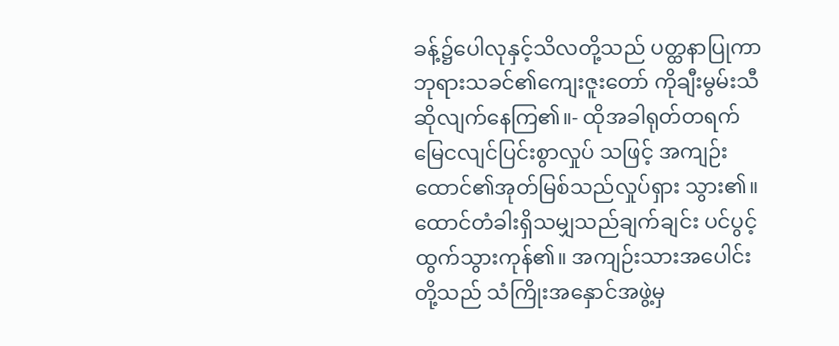ခန့်၌ပေါလုနှင့်သိလတို့သည် ပတ္ထနာပြုကာဘုရားသခင်၏ကျေးဇူးတော် ကိုချီးမွမ်းသီဆိုလျက်နေကြ၏။- ထိုအခါရုတ်တရက်မြေငလျင်ပြင်းစွာလှုပ် သဖြင့် အကျဉ်းထောင်၏အုတ်မြစ်သည်လှုပ်ရှား သွား၏။ ထောင်တံခါးရှိသမျှသည်ချက်ချင်း ပင်ပွင့်ထွက်သွားကုန်၏။ အကျဉ်းသားအပေါင်း တို့သည် သံကြိုးအနှောင်အဖွဲ့မှ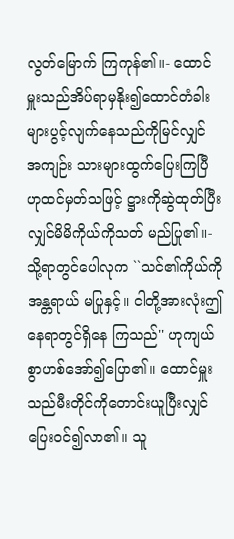လွတ်မြောက် ကြကုန်၏။- ထောင်မှူးသည်အိပ်ရာမှနိုး၍ထောင်တံခါး များပွင့်လျက်နေသည်ကိုမြင်လျှင် အကျဉ်း သားများထွက်ပြေးကြပြီဟုထင်မှတ်သဖြင့် ဋ္ဌားကိုဆွဲထုတ်ပြီးလျှင်မိမိကိုယ်ကိုသတ် မည်ပြု၏။- သို့ရာတွင်ပေါလုက ``သင်၏ကိုယ်ကိုအန္တရာယ် မပြုနှင့်။ ငါတို့အားလုံးဤနေရာတွင်ရှိနေ ကြသည်'' ဟုကျယ်စွာဟစ်အော်၍ပြော၏။ ထောင်မှူးသည်မီးတိုင်ကိုတောင်းယူပြီးလျှင် ပြေးဝင်၍လာ၏။ သူ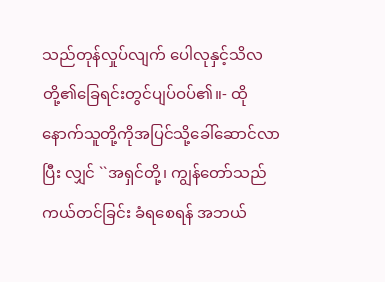သည်တုန်လှုပ်လျက် ပေါလုနှင့်သိလတို့၏ခြေရင်းတွင်ပျပ်ဝပ်၏။- ထိုနောက်သူတို့ကိုအပြင်သို့ခေါ်ဆောင်လာပြီး လျှင် ``အရှင်တို့၊ ကျွန်တော်သည်ကယ်တင်ခြင်း ခံရစေရန် အဘယ်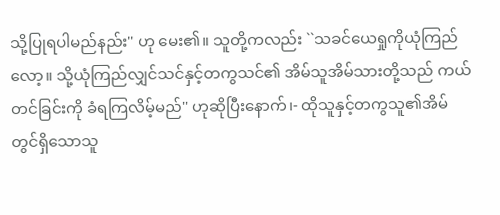သို့ပြုရပါမည်နည်း'' ဟု မေး၏။ သူတို့ကလည်း ``သခင်ယေရှုကိုယုံကြည် လော့။ သို့ယုံကြည်လျှင်သင်နှင့်တကွသင်၏ အိမ်သူအိမ်သားတို့သည် ကယ်တင်ခြင်းကို ခံရကြလိမ့်မည်'' ဟုဆိုပြီးနောက်၊- ထိုသူနှင့်တကွသူ၏အိမ်တွင်ရှိသောသူ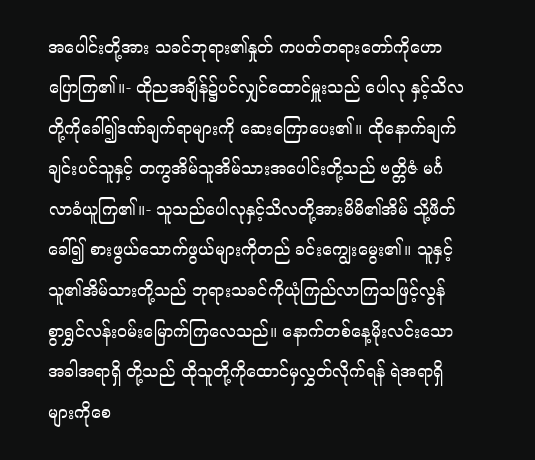အပေါင်းတို့အား သခင်ဘုရား၏နှုတ် ကပတ်တရားတော်ကိုဟောပြောကြ၏။- ထိုညအချိန်၌ပင်လျှင်ထောင်မှူးသည် ပေါလု နှင့်သိလတို့ကိုခေါ်၍ဒဏ်ချက်ရာများကို ဆေးကြောပေး၏။ ထိုနောက်ချက်ချင်းပင်သူနှင့် တကွအိမ်သူအိမ်သားအပေါင်းတို့သည် ဗတ္တိဇံ မင်္ဂလာခံယူကြ၏။- သူသည်ပေါလုနှင့်သိလတို့အားမိမိ၏အိမ် သို့ဖိတ်ခေါ်၍ စားဖွယ်သောက်ဖွယ်များကိုတည် ခင်းကျွေးမွေး၏။ သူနှင့်သူ၏အိမ်သားတို့သည် ဘုရားသခင်ကိုယုံကြည်လာကြသဖြင့်လွန် စွာရွှင်လန်းဝမ်းမြောက်ကြလေသည်။ နောက်တစ်နေ့မိုးလင်းသောအခါအရာရှိ တို့သည် ထိုသူတို့ကိုထောင်မှလွှတ်လိုက်ရန် ရဲအရာရှိများကိုစေ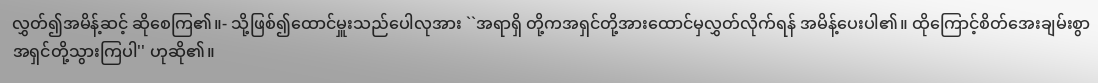လွှတ်၍အမိန့်ဆင့် ဆိုစေကြ၏။- သို့ဖြစ်၍ထောင်မှူးသည်ပေါလုအား ``အရာရှိ တို့ကအရှင်တို့အားထောင်မှလွှတ်လိုက်ရန် အမိန့်ပေးပါ၏။ ထိုကြောင့်စိတ်အေးချမ်းစွာ အရှင်တို့သွားကြပါ'' ဟုဆို၏။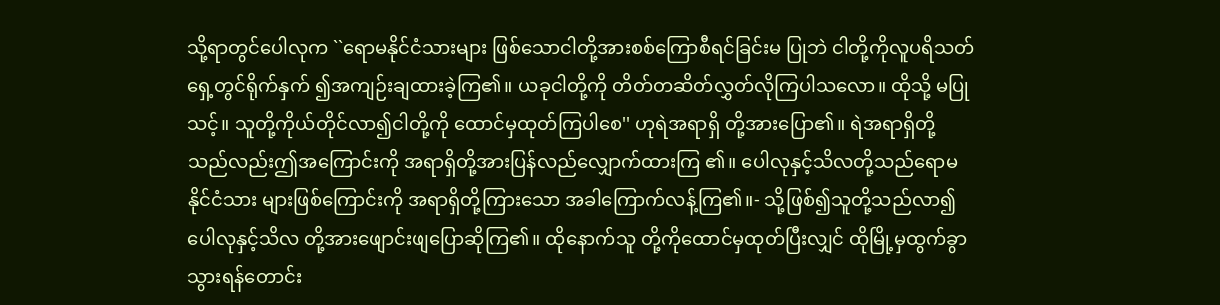သို့ရာတွင်ပေါလုက ``ရောမနိုင်ငံသားများ ဖြစ်သောငါတို့အားစစ်ကြောစီရင်ခြင်းမ ပြုဘဲ ငါတို့ကိုလူပရိသတ်ရှေ့တွင်ရိုက်နှက် ၍အကျဉ်းချထားခဲ့ကြ၏။ ယခုငါတို့ကို တိတ်တဆိတ်လွှတ်လိုကြပါသလော။ ထိုသို့ မပြုသင့်။ သူတို့ကိုယ်တိုင်လာ၍ငါတို့ကို ထောင်မှထုတ်ကြပါစေ'' ဟုရဲအရာရှိ တို့အားပြော၏။ ရဲအရာရှိတို့သည်လည်းဤအကြောင်းကို အရာရှိတို့အားပြန်လည်လျှောက်ထားကြ ၏။ ပေါလုနှင့်သိလတို့သည်ရောမနိုင်ငံသား များဖြစ်ကြောင်းကို အရာရှိတို့ကြားသော အခါကြောက်လန့်ကြ၏။- သို့ဖြစ်၍သူတို့သည်လာ၍ပေါလုနှင့်သိလ တို့အားဖျောင်းဖျပြောဆိုကြ၏။ ထိုနောက်သူ တို့ကိုထောင်မှထုတ်ပြီးလျှင် ထိုမြို့မှထွက်ခွာ သွားရန်တောင်း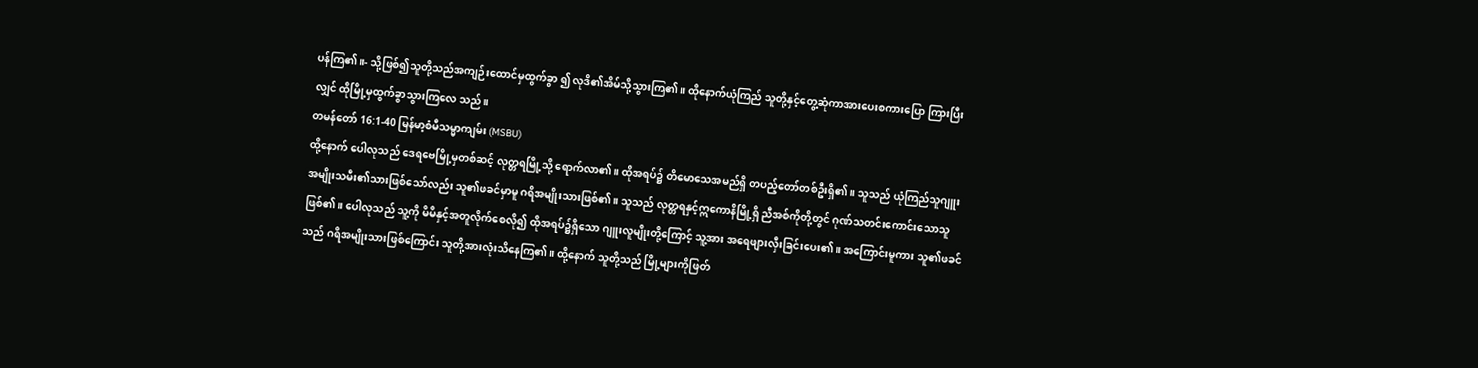ပန်ကြ၏။- သို့ဖြစ်၍သူတို့သည်အကျဉ်းထောင်မှထွက်ခွာ ၍ လုဒိ၏အိမ်သို့သွားကြ၏။ ထိုနောက်ယုံကြည် သူတို့နှင့်တွေ့ဆုံကာအားပေးစကားပြော ကြားပြီးလျှင် ထိုမြို့မှထွက်ခွာသွားကြလေ သည်။
တမန်တော် 16:1-40 မြန်မာ့စံမီသမ္မာကျမ်း (MSBU)
ထို့နောက် ပေါလုသည် ဒေရဗေမြို့မှတစ်ဆင့် လုတ္တရမြို့သို့ ရောက်လာ၏။ ထိုအရပ်၌ တိမောသေအမည်ရှိ တပည့်တော်တစ်ဦးရှိ၏။ သူသည် ယုံကြည်သူဂျူးအမျိုးသမီး၏သားဖြစ်သော်လည်း သူ၏ဖခင်မှာမူ ဂရိအမျိုးသားဖြစ်၏။ သူသည် လုတ္တရနှင့်ဣကောနိမြို့ရှိ ညီအစ်ကိုတို့တွင် ဂုဏ်သတင်းကောင်းသောသူဖြစ်၏။ ပေါလုသည် သူ့ကို မိမိနှင့်အတူလိုက်စေလို၍ ထိုအရပ်၌ရှိသော ဂျူးလူမျိုးတို့ကြောင့် သူ့အား အရေဖျားလှီးခြင်းပေး၏။ အကြောင်းမူကား သူ၏ဖခင်သည် ဂရိအမျိုးသားဖြစ်ကြောင်း သူတို့အားလုံးသိနေကြ၏။ ထို့နောက် သူတို့သည် မြို့များကိုဖြတ်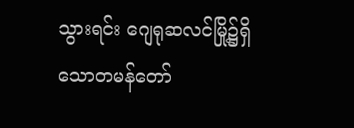သွားရင်း ဂျေရုဆလင်မြို့၌ရှိသောတမန်တော်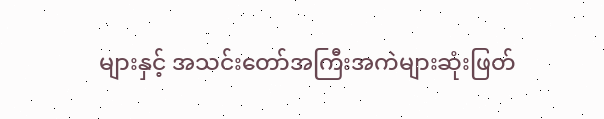များနှင့် အသင်းတော်အကြီးအကဲများဆုံးဖြတ်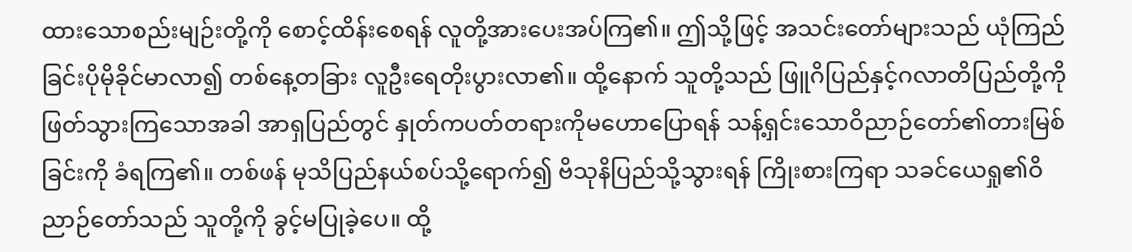ထားသောစည်းမျဉ်းတို့ကို စောင့်ထိန်းစေရန် လူတို့အားပေးအပ်ကြ၏။ ဤသို့ဖြင့် အသင်းတော်များသည် ယုံကြည်ခြင်းပိုမိုခိုင်မာလာ၍ တစ်နေ့တခြား လူဦးရေတိုးပွားလာ၏။ ထို့နောက် သူတို့သည် ဖြူဂိပြည်နှင့်ဂလာတိပြည်တို့ကို ဖြတ်သွားကြသောအခါ အာရှပြည်တွင် နှုတ်ကပတ်တရားကိုမဟောပြောရန် သန့်ရှင်းသောဝိညာဉ်တော်၏တားမြစ်ခြင်းကို ခံရကြ၏။ တစ်ဖန် မုသိပြည်နယ်စပ်သို့ရောက်၍ ဗိသုနိပြည်သို့သွားရန် ကြိုးစားကြရာ သခင်ယေရှု၏ဝိညာဉ်တော်သည် သူတို့ကို ခွင့်မပြုခဲ့ပေ။ ထို့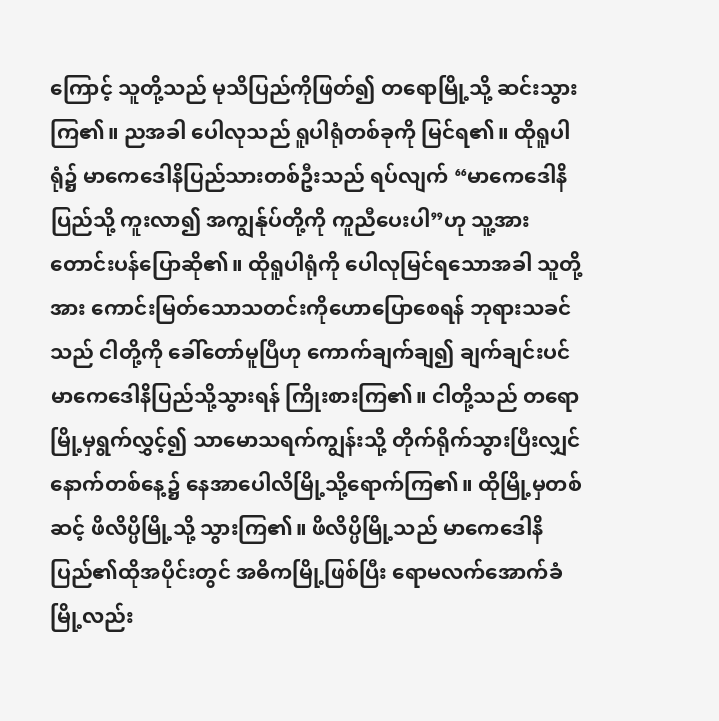ကြောင့် သူတို့သည် မုသိပြည်ကိုဖြတ်၍ တရောမြို့သို့ ဆင်းသွားကြ၏။ ညအခါ ပေါလုသည် ရူပါရုံတစ်ခုကို မြင်ရ၏။ ထိုရူပါရုံ၌ မာကေဒေါနိပြည်သားတစ်ဦးသည် ရပ်လျက် “မာကေဒေါနိပြည်သို့ ကူးလာ၍ အကျွန်ုပ်တို့ကို ကူညီပေးပါ”ဟု သူ့အား တောင်းပန်ပြောဆို၏။ ထိုရူပါရုံကို ပေါလုမြင်ရသောအခါ သူတို့အား ကောင်းမြတ်သောသတင်းကိုဟောပြောစေရန် ဘုရားသခင်သည် ငါတို့ကို ခေါ်တော်မူပြီဟု ကောက်ချက်ချ၍ ချက်ချင်းပင် မာကေဒေါနိပြည်သို့သွားရန် ကြိုးစားကြ၏။ ငါတို့သည် တရောမြို့မှရွက်လွှင့်၍ သာမောသရက်ကျွန်းသို့ တိုက်ရိုက်သွားပြီးလျှင် နောက်တစ်နေ့၌ နေအာပေါလိမြို့သို့ရောက်ကြ၏။ ထိုမြို့မှတစ်ဆင့် ဖိလိပ္ပိမြို့သို့ သွားကြ၏။ ဖိလိပ္ပိမြို့သည် မာကေဒေါနိပြည်၏ထိုအပိုင်းတွင် အဓိကမြို့ဖြစ်ပြီး ရောမလက်အောက်ခံမြို့လည်း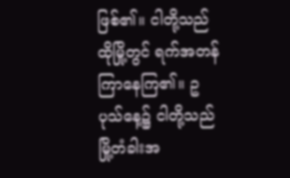ဖြစ်၏။ ငါတို့သည် ထိုမြို့တွင် ရက်အတန်ကြာနေကြ၏။ ဥပုသ်နေ့၌ ငါတို့သည် မြို့တံခါးအ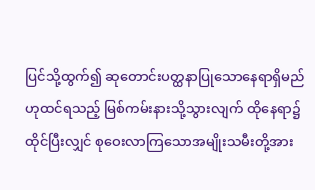ပြင်သို့ထွက်၍ ဆုတောင်းပတ္ထနာပြုသောနေရာရှိမည်ဟုထင်ရသည့် မြစ်ကမ်းနားသို့သွားလျက် ထိုနေရာ၌ထိုင်ပြီးလျှင် စုဝေးလာကြသောအမျိုးသမီးတို့အား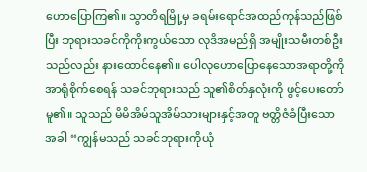ဟောပြောကြ၏။ သွာတိရမြို့မှ ခရမ်းရောင်အထည်ကုန်သည်ဖြစ်ပြီး ဘုရားသခင်ကိုကိုးကွယ်သော လုဒိအမည်ရှိ အမျိုးသမီးတစ်ဦးသည်လည်း နားထောင်နေ၏။ ပေါလုဟောပြောနေသောအရာတို့ကို အာရုံစိုက်စေရန် သခင်ဘုရားသည် သူ၏စိတ်နှလုံးကို ဖွင့်ပေးတော်မူ၏။ သူသည် မိမိအိမ်သူအိမ်သားများနှင့်အတူ ဗတ္တိဇံခံပြီးသောအခါ “ကျွန်မသည် သခင်ဘုရားကိုယုံ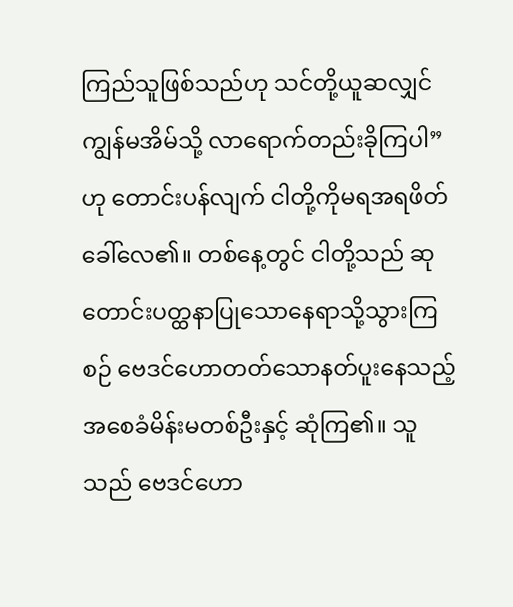ကြည်သူဖြစ်သည်ဟု သင်တို့ယူဆလျှင် ကျွန်မအိမ်သို့ လာရောက်တည်းခိုကြပါ”ဟု တောင်းပန်လျက် ငါတို့ကိုမရအရဖိတ်ခေါ်လေ၏။ တစ်နေ့တွင် ငါတို့သည် ဆုတောင်းပတ္ထနာပြုသောနေရာသို့သွားကြစဉ် ဗေဒင်ဟောတတ်သောနတ်ပူးနေသည့် အစေခံမိန်းမတစ်ဦးနှင့် ဆုံကြ၏။ သူသည် ဗေဒင်ဟော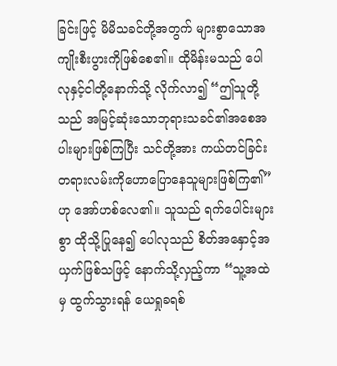ခြင်းဖြင့် မိမိသခင်တို့အတွက် များစွာသောအကျိုးစီးပွားကိုဖြစ်စေ၏။ ထိုမိန်းမသည် ပေါလုနှင့်ငါတို့နောက်သို့ လိုက်လာ၍ “ဤသူတို့သည် အမြင့်ဆုံးသောဘုရားသခင်၏အစေအပါးများဖြစ်ကြပြီး သင်တို့အား ကယ်တင်ခြင်းတရားလမ်းကိုဟောပြောနေသူများဖြစ်ကြ၏”ဟု အော်ဟစ်လေ၏။ သူသည် ရက်ပေါင်းများစွာ ထိုသို့ပြုနေ၍ ပေါလုသည် စိတ်အနှောင့်အယှက်ဖြစ်သဖြင့် နောက်သို့လှည့်ကာ “သူ့အထဲမှ ထွက်သွားရန် ယေရှုခရစ်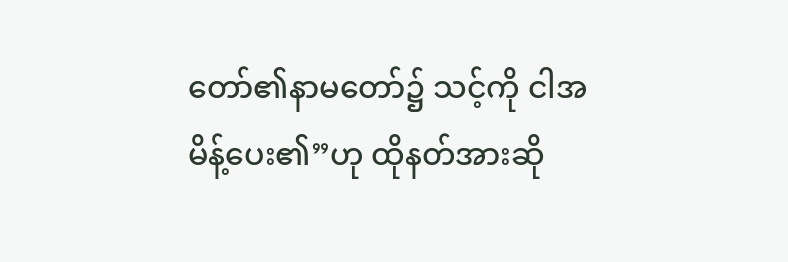တော်၏နာမတော်၌ သင့်ကို ငါအမိန့်ပေး၏”ဟု ထိုနတ်အားဆို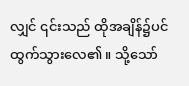လျှင် ၎င်းသည် ထိုအချိန်၌ပင် ထွက်သွားလေ၏။ သို့သော်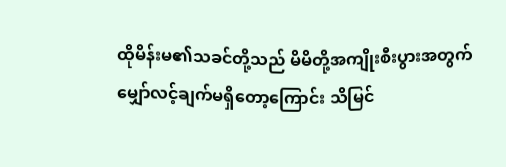ထိုမိန်းမ၏သခင်တို့သည် မိမိတို့အကျိုးစီးပွားအတွက် မျှော်လင့်ချက်မရှိတော့ကြောင်း သိမြင်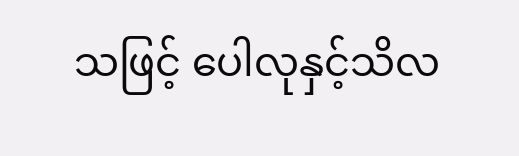သဖြင့် ပေါလုနှင့်သိလ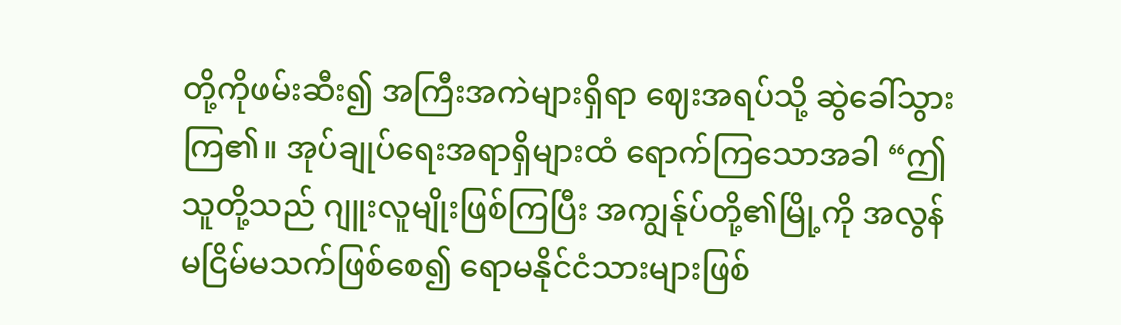တို့ကိုဖမ်းဆီး၍ အကြီးအကဲများရှိရာ ဈေးအရပ်သို့ ဆွဲခေါ်သွားကြ၏။ အုပ်ချုပ်ရေးအရာရှိများထံ ရောက်ကြသောအခါ “ဤသူတို့သည် ဂျူးလူမျိုးဖြစ်ကြပြီး အကျွန်ုပ်တို့၏မြို့ကို အလွန်မငြိမ်မသက်ဖြစ်စေ၍ ရောမနိုင်ငံသားများဖြစ်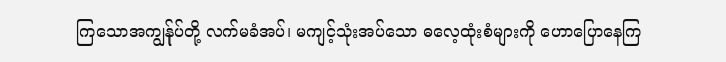ကြသောအကျွန်ုပ်တို့ လက်မခံအပ်၊ မကျင့်သုံးအပ်သော ဓလေ့ထုံးစံများကို ဟောပြောနေကြ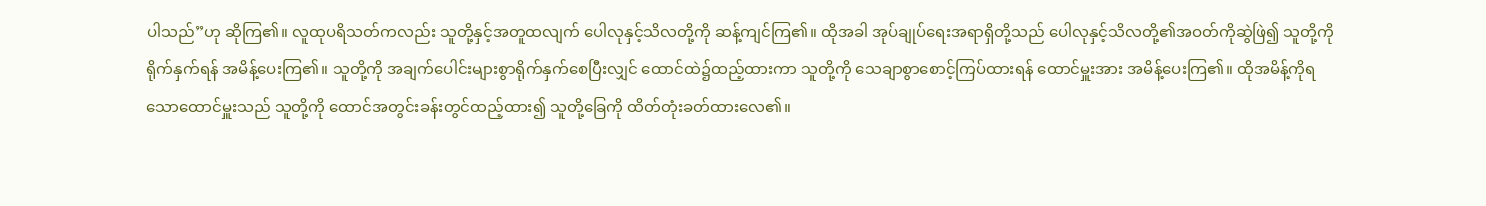ပါသည်”ဟု ဆိုကြ၏။ လူထုပရိသတ်ကလည်း သူတို့နှင့်အတူထလျက် ပေါလုနှင့်သိလတို့ကို ဆန့်ကျင်ကြ၏။ ထိုအခါ အုပ်ချုပ်ရေးအရာရှိတို့သည် ပေါလုနှင့်သိလတို့၏အဝတ်ကိုဆွဲဖြဲ၍ သူတို့ကိုရိုက်နှက်ရန် အမိန့်ပေးကြ၏။ သူတို့ကို အချက်ပေါင်းများစွာရိုက်နှက်စေပြီးလျှင် ထောင်ထဲ၌ထည့်ထားကာ သူတို့ကို သေချာစွာစောင့်ကြပ်ထားရန် ထောင်မှူးအား အမိန့်ပေးကြ၏။ ထိုအမိန့်ကိုရသောထောင်မှူးသည် သူတို့ကို ထောင်အတွင်းခန်းတွင်ထည့်ထား၍ သူတို့ခြေကို ထိတ်တုံးခတ်ထားလေ၏။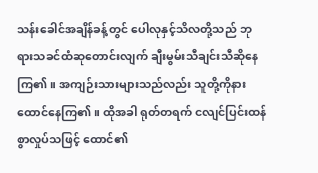သန်းခေါင်အချိန်ခန့်တွင် ပေါလုနှင့်သိလတို့သည် ဘုရားသခင်ထံဆုတောင်းလျက် ချီးမွမ်းသီချင်းသီဆိုနေကြ၏။ အကျဉ်းသားများသည်လည်း သူတို့ကိုနားထောင်နေကြ၏။ ထိုအခါ ရုတ်တရက် ငလျင်ပြင်းထန်စွာလှုပ်သဖြင့် ထောင်၏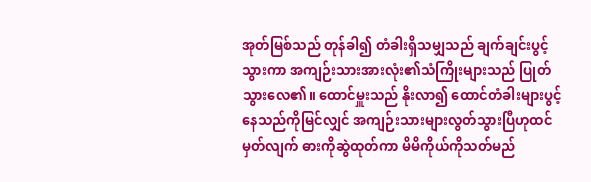အုတ်မြစ်သည် တုန်ခါ၍ တံခါးရှိသမျှသည် ချက်ချင်းပွင့်သွားကာ အကျဉ်းသားအားလုံး၏သံကြိုးများသည် ပြုတ်သွားလေ၏။ ထောင်မှူးသည် နိုးလာ၍ ထောင်တံခါးများပွင့်နေသည်ကိုမြင်လျှင် အကျဉ်းသားများလွတ်သွားပြီဟုထင်မှတ်လျက် ဓားကိုဆွဲထုတ်ကာ မိမိကိုယ်ကိုသတ်မည်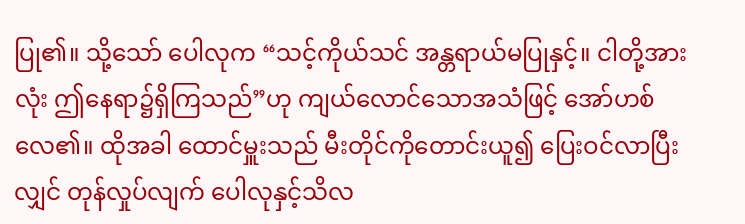ပြု၏။ သို့သော် ပေါလုက “သင့်ကိုယ်သင် အန္တရာယ်မပြုနှင့်။ ငါတို့အားလုံး ဤနေရာ၌ရှိကြသည်”ဟု ကျယ်လောင်သောအသံဖြင့် အော်ဟစ်လေ၏။ ထိုအခါ ထောင်မှူးသည် မီးတိုင်ကိုတောင်းယူ၍ ပြေးဝင်လာပြီးလျှင် တုန်လှုပ်လျက် ပေါလုနှင့်သိလ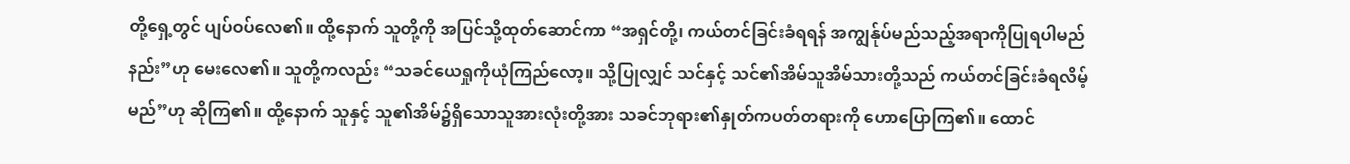တို့ရှေ့တွင် ပျပ်ဝပ်လေ၏။ ထို့နောက် သူတို့ကို အပြင်သို့ထုတ်ဆောင်ကာ “အရှင်တို့၊ ကယ်တင်ခြင်းခံရရန် အကျွန်ုပ်မည်သည့်အရာကိုပြုရပါမည်နည်း”ဟု မေးလေ၏။ သူတို့ကလည်း “သခင်ယေရှုကိုယုံကြည်လော့။ သို့ပြုလျှင် သင်နှင့် သင်၏အိမ်သူအိမ်သားတို့သည် ကယ်တင်ခြင်းခံရလိမ့်မည်”ဟု ဆိုကြ၏။ ထို့နောက် သူနှင့် သူ၏အိမ်၌ရှိသောသူအားလုံးတို့အား သခင်ဘုရား၏နှုတ်ကပတ်တရားကို ဟောပြောကြ၏။ ထောင်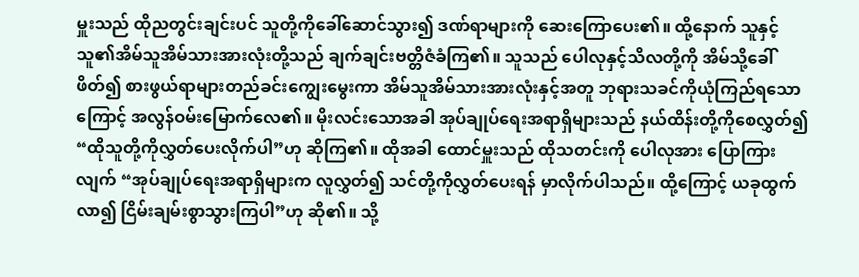မှူးသည် ထိုညတွင်းချင်းပင် သူတို့ကိုခေါ်ဆောင်သွား၍ ဒဏ်ရာများကို ဆေးကြောပေး၏။ ထို့နောက် သူနှင့် သူ၏အိမ်သူအိမ်သားအားလုံးတို့သည် ချက်ချင်းဗတ္တိဇံခံကြ၏။ သူသည် ပေါလုနှင့်သိလတို့ကို အိမ်သို့ခေါ်ဖိတ်၍ စားဖွယ်ရာများတည်ခင်းကျွေးမွေးကာ အိမ်သူအိမ်သားအားလုံးနှင့်အတူ ဘုရားသခင်ကိုယုံကြည်ရသောကြောင့် အလွန်ဝမ်းမြောက်လေ၏။ မိုးလင်းသောအခါ အုပ်ချုပ်ရေးအရာရှိများသည် နယ်ထိန်းတို့ကိုစေလွှတ်၍ “ထိုသူတို့ကိုလွှတ်ပေးလိုက်ပါ”ဟု ဆိုကြ၏။ ထိုအခါ ထောင်မှူးသည် ထိုသတင်းကို ပေါလုအား ပြောကြားလျက် “အုပ်ချုပ်ရေးအရာရှိများက လူလွှတ်၍ သင်တို့ကိုလွှတ်ပေးရန် မှာလိုက်ပါသည်။ ထို့ကြောင့် ယခုထွက်လာ၍ ငြိမ်းချမ်းစွာသွားကြပါ”ဟု ဆို၏။ သို့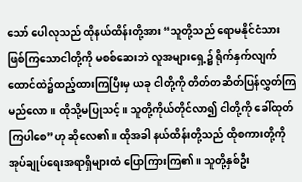သော် ပေါလုသည် ထိုနယ်ထိန်းတို့အား “သူတို့သည် ရောမနိုင်ငံသားဖြစ်ကြသောငါတို့ကို မစစ်ဆေးဘဲ လူအများရှေ့၌ ရိုက်နှက်လျက် ထောင်ထဲ၌ထည့်ထားကြပြီးမှ ယခု ငါတို့ကို တိတ်တဆိတ်ပြန်လွှတ်ကြမည်လော။ ထိုသို့မပြုသင့်။ သူတို့ကိုယ်တိုင်လာ၍ ငါတို့ကို ခေါ်ထုတ်ကြပါစေ”ဟု ဆိုလေ၏။ ထိုအခါ နယ်ထိန်းတို့သည် ထိုစကားတို့ကို အုပ်ချုပ်ရေးအရာရှိများထံ ပြောကြားကြ၏။ သူတို့နှစ်ဦး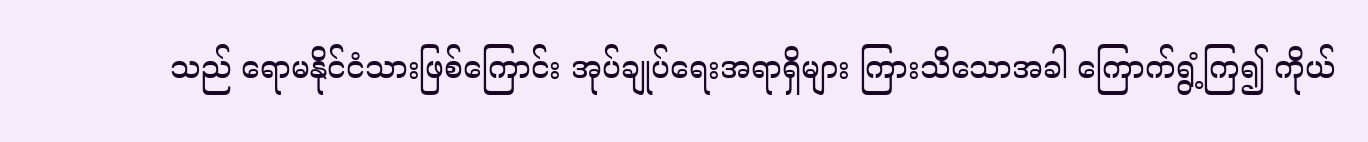သည် ရောမနိုင်ငံသားဖြစ်ကြောင်း အုပ်ချုပ်ရေးအရာရှိများ ကြားသိသောအခါ ကြောက်ရွံ့ကြ၍ ကိုယ်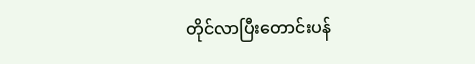တိုင်လာပြီးတောင်းပန်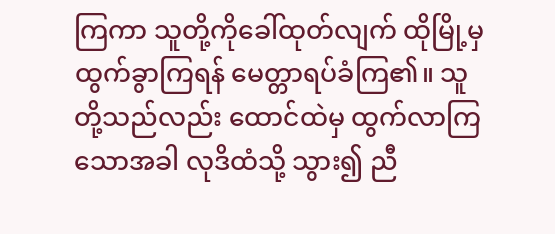ကြကာ သူတို့ကိုခေါ်ထုတ်လျက် ထိုမြို့မှထွက်ခွာကြရန် မေတ္တာရပ်ခံကြ၏။ သူတို့သည်လည်း ထောင်ထဲမှ ထွက်လာကြသောအခါ လုဒိထံသို့ သွား၍ ညီ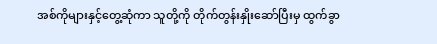အစ်ကိုများနှင့်တွေ့ဆုံကာ သူတို့ကို တိုက်တွန်းနှိုးဆော်ပြီးမှ ထွက်ခွာ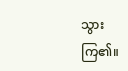သွားကြ၏။